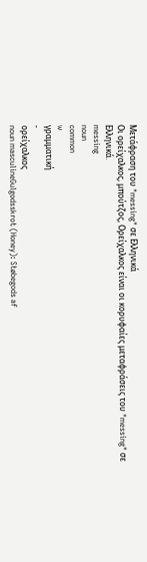Μετάφραση του "messing" σε Ελληνικά
Οι ορείχαλκος, μπούτζος, Ορείχαλκος είναι οι κορυφαίες μεταφράσεις του "messing" σε Ελληνικά.
messing
noun
common
w
γραμματική
-
ορείχαλκος
noun masculineGulgodsskrot (Honey): Støbegods af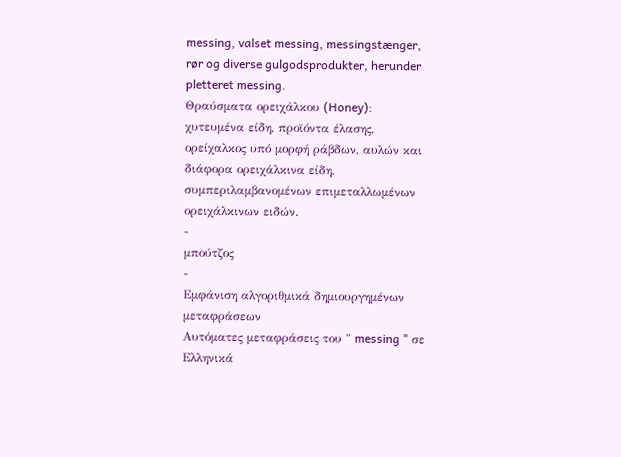messing, valset messing, messingstænger, rør og diverse gulgodsprodukter, herunder pletteret messing.
Θραύσματα ορειχάλκου (Honey): χυτευμένα είδη, προϊόντα έλασης, ορείχαλκος υπό μορφή ράβδων, αυλών και διάφορα ορειχάλκινα είδη, συμπεριλαμβανομένων επιμεταλλωμένων ορειχάλκινων ειδών.
-
μπούτζος
-
Εμφάνιση αλγοριθμικά δημιουργημένων μεταφράσεων
Αυτόματες μεταφράσεις του " messing " σε Ελληνικά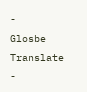-
Glosbe Translate
-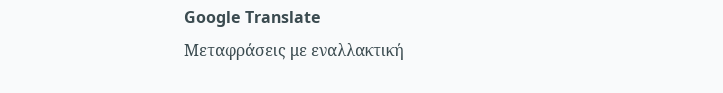Google Translate
Μεταφράσεις με εναλλακτική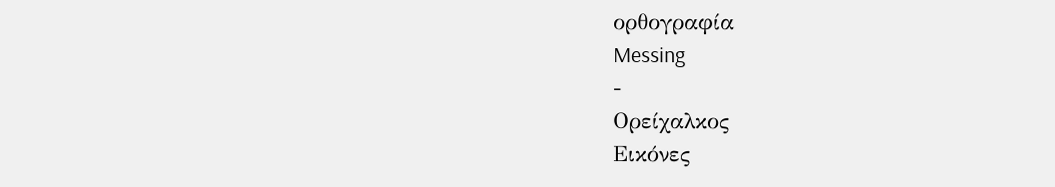ορθογραφία
Messing
-
Ορείχαλκος
Εικόνες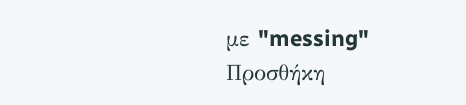με "messing"
Προσθήκη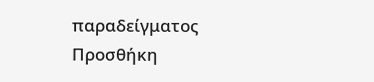παραδείγματος
Προσθήκη